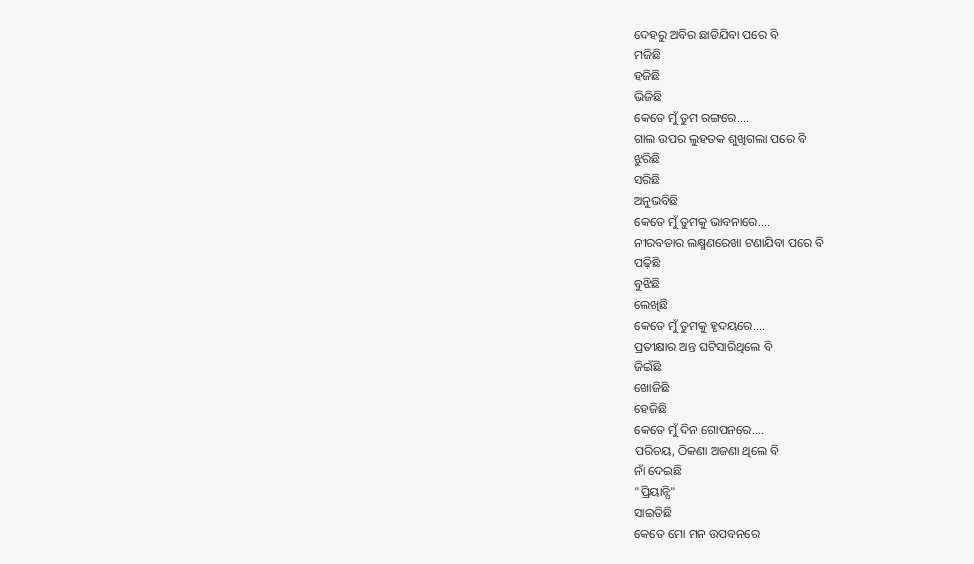ଦେହରୁ ଅବିର ଛାଡିଯିବା ପରେ ବି
ମଜିଛି
ହଜିଛି
ଭିଜିଛି
କେତେ ମୁଁ ତୁମ ରଙ୍ଗରେ....
ଗାଲ ଉପର ଲୁହତକ ଶୁଖିଗଲା ପରେ ବି
ଝୁରିଛି
ସରିଛି
ଅନୁଭବିଛି
କେତେ ମୁଁ ତୁମକୁ ଭାବନାରେ....
ନୀରବତାର ଲକ୍ଷ୍ମଣରେଖା ଟଣାଯିବା ପରେ ବି
ପଢ଼ିଛି
ବୁଝିଛି
ଲେଖିଛି
କେତେ ମୁଁ ତୁମକୁ ହୃଦୟରେ....
ପ୍ରତୀକ୍ଷାର ଅନ୍ତ ଘଟିସାରିଥିଲେ ବି
ଜିଇଁଛି
ଖୋଜିଛି
ହେଜିଛି
କେତେ ମୁଁ ଦିନ ଗୋପନରେ....
ପରିଚୟ, ଠିକଣା ଅଜଣା ଥିଲେ ବି
ନାଁ ଦେଇଛି
"ପ୍ରିୟାନ୍ସି"
ସାଇତିଛି
କେତେ ମୋ ମନ ଉପବନରେ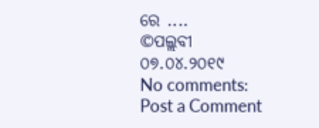ରେ ....
©ପଲ୍ଲବୀ
୦୭.୦୪.୨୦୧୯
No comments:
Post a Comment